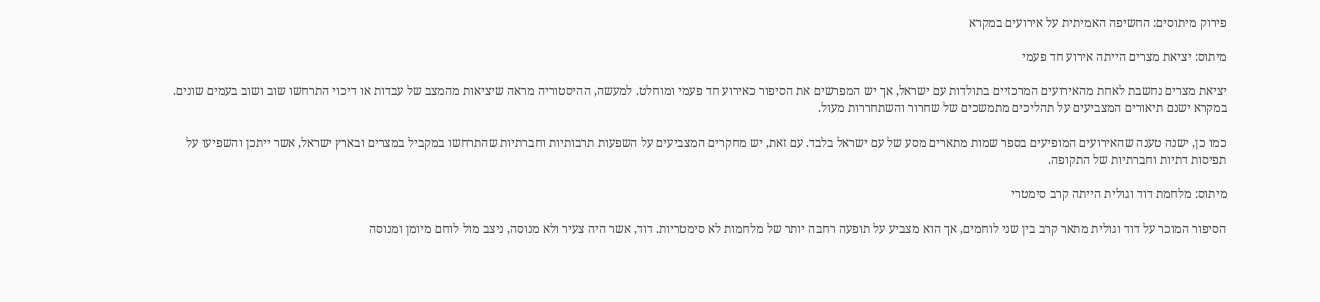פירוק מיתוסים: החשיפה האמיתית על אירועים במקרא

מיתוס: יציאת מצרים הייתה אירוע חד פעמי

יציאת מצרים נחשבת לאחת מהאירועים המרכזיים בתולדות עם ישראל, אך יש המפרשים את הסיפור כאירוע חד פעמי ומוחלט. למעשה, ההיסטוריה מראה שיציאות מהמצב של עבדות או דיכוי התרחשו שוב ושוב בעמים שונים. במקרא ישנם תיאורים המצביעים על תהליכים מתמשכים של שחרור והשתחררות מעול.

כמו כן, ישנה טענה שהאירועים המופיעים בספר שמות מתארים מסע של עם ישראל בלבד. עם זאת, יש מחקרים המצביעים על השפעות תרבותיות וחברתיות שהתרחשו במקביל במצרים ובארץ ישראל, אשר ייתכן והשפיעו על תפיסות דתיות וחברתיות של התקופה.

מיתוס: מלחמת דוד וגולית הייתה קרב סימטרי

הסיפור המוכר על דוד וגולית מתאר קרב בין שני לוחמים, אך הוא מצביע על תופעה רחבה יותר של מלחמות לא סימטריות. דוד, אשר היה צעיר ולא מנוסה, ניצב מול לוחם מיומן ומנוסה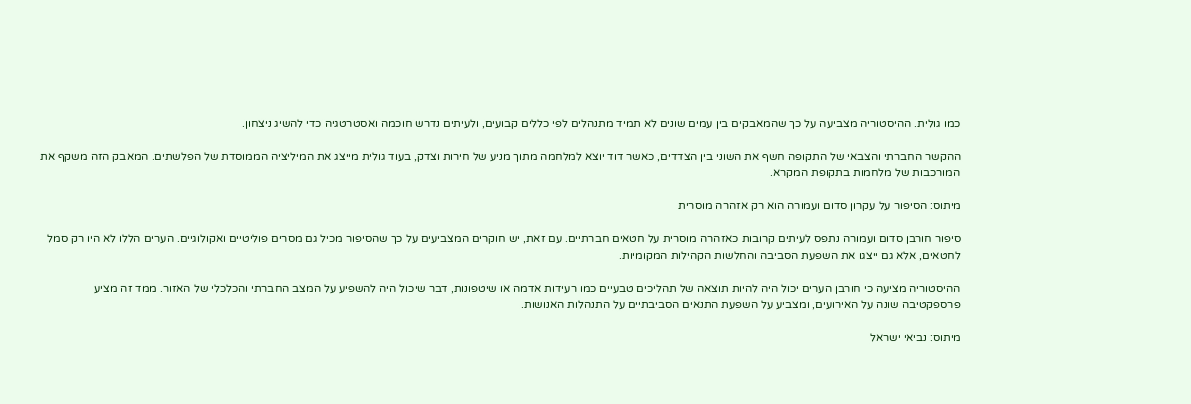כמו גולית. ההיסטוריה מצביעה על כך שהמאבקים בין עמים שונים לא תמיד מתנהלים לפי כללים קבועים, ולעיתים נדרש חוכמה ואסטרטגיה כדי להשיג ניצחון.

ההקשר החברתי והצבאי של התקופה חשף את השוני בין הצדדים, כאשר דוד יוצא למלחמה מתוך מניע של חירות וצדק, בעוד גולית מייצג את המיליציה הממוסדת של הפלשתים. המאבק הזה משקף את המורכבות של מלחמות בתקופת המקרא.

מיתוס: הסיפור על עקרון סדום ועמורה הוא רק אזהרה מוסרית

סיפור חורבן סדום ועמורה נתפס לעיתים קרובות כאזהרה מוסרית על חטאים חברתיים. עם זאת, יש חוקרים המצביעים על כך שהסיפור מכיל גם מסרים פוליטיים ואקולוגיים. הערים הללו לא היו רק סמל לחטאים, אלא גם ייצגו את השפעת הסביבה והחלשות הקהילות המקומיות.

ההיסטוריה מציעה כי חורבן הערים יכול היה להיות תוצאה של תהליכים טבעיים כמו רעידות אדמה או שיטפונות, דבר שיכול היה להשפיע על המצב החברתי והכלכלי של האזור. ממד זה מציע פרספקטיבה שונה על האירועים, ומצביע על השפעת התנאים הסביבתיים על התנהלות האנושות.

מיתוס: נביאי ישראל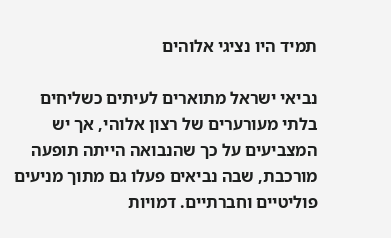תמיד היו נציגי אלוהים

נביאי ישראל מתוארים לעיתים כשליחים בלתי מעורערים של רצון אלוהי, אך יש המצביעים על כך שהנבואה הייתה תופעה מורכבת, שבה נביאים פעלו גם מתוך מניעים פוליטיים וחברתיים. דמויות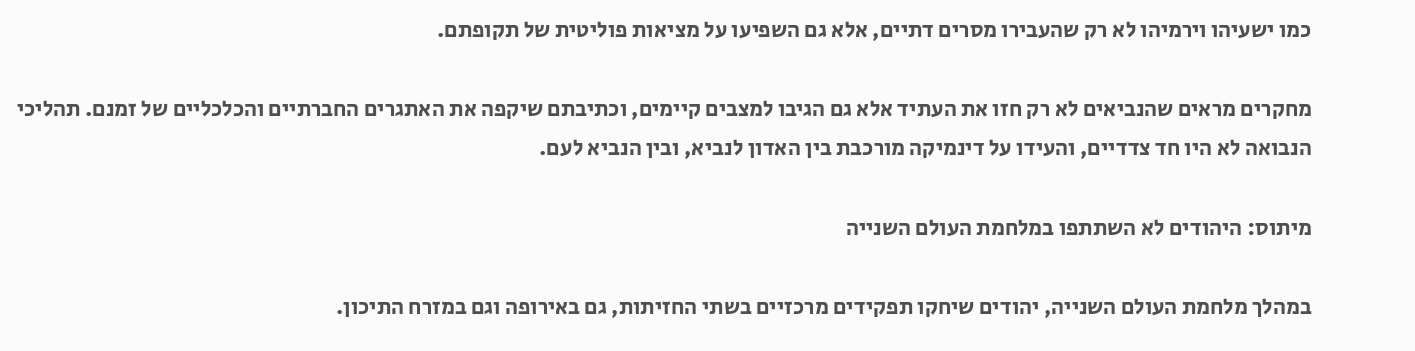כמו ישעיהו וירמיהו לא רק שהעבירו מסרים דתיים, אלא גם השפיעו על מציאות פוליטית של תקופתם.

מחקרים מראים שהנביאים לא רק חזו את העתיד אלא גם הגיבו למצבים קיימים, וכתיבתם שיקפה את האתגרים החברתיים והכלכליים של זמנם. תהליכי הנבואה לא היו חד צדדיים, והעידו על דינמיקה מורכבת בין האדון לנביא, ובין הנביא לעם.

מיתוס: היהודים לא השתתפו במלחמת העולם השנייה

במהלך מלחמת העולם השנייה, יהודים שיחקו תפקידים מרכזיים בשתי החזיתות, גם באירופה וגם במזרח התיכון.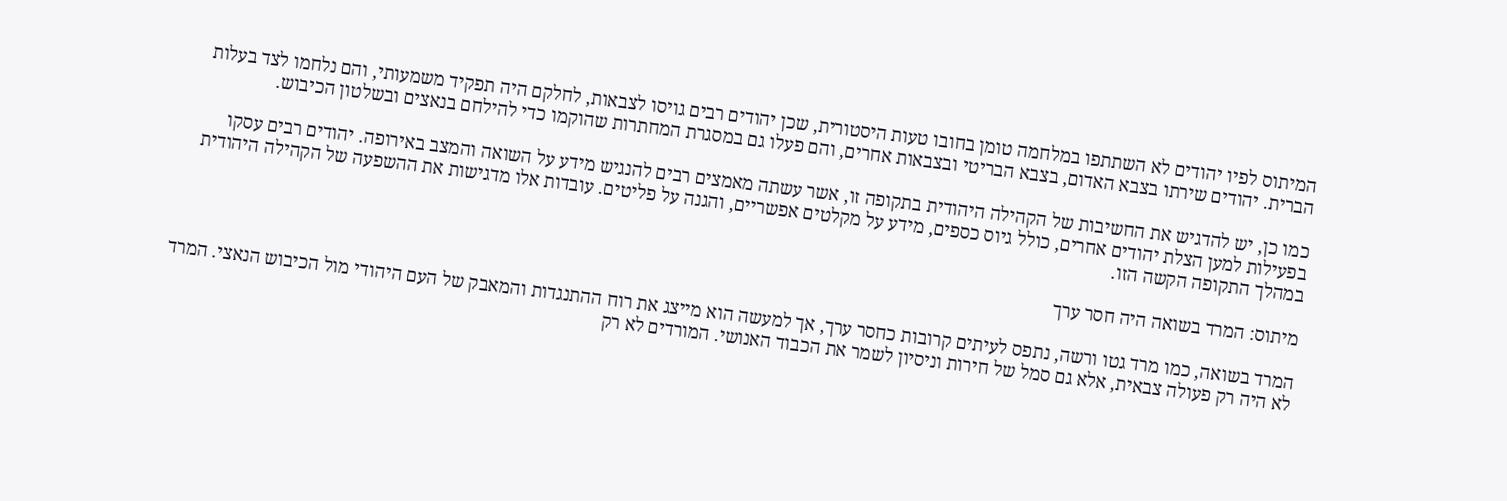המיתוס לפיו יהודים לא השתתפו במלחמה טומן בחובו טעות היסטורית, שכן יהודים רבים גויסו לצבאות, לחלקם היה תפקיד משמעותי, והם נלחמו לצד בעלות הברית. יהודים שירתו בצבא האדום, בצבא הבריטי ובצבאות אחרים, והם פעלו גם במסגרת המחתרות שהוקמו כדי להילחם בנאצים ובשלטון הכיבוש.

כמו כן, יש להדגיש את החשיבות של הקהילה היהודית בתקופה זו, אשר עשתה מאמצים רבים להנגיש מידע על השואה והמצב באירופה. יהודים רבים עסקו בפעילות למען הצלת יהודים אחרים, כולל גיוס כספים, מידע על מקלטים אפשריים, והגנה על פליטים. עובדות אלו מדגישות את ההשפעה של הקהילה היהודית במהלך התקופה הקשה הזו.

מיתוס: המרד בשואה היה חסר ערך

המרד בשואה, כמו מרד גטו ורשה, נתפס לעיתים קרובות כחסר ערך, אך למעשה הוא מייצג את רוח ההתנגדות והמאבק של העם היהודי מול הכיבוש הנאצי. המרד לא היה רק פעולה צבאית, אלא גם סמל של חירות וניסיון לשמר את הכבוד האנושי. המורדים לא רק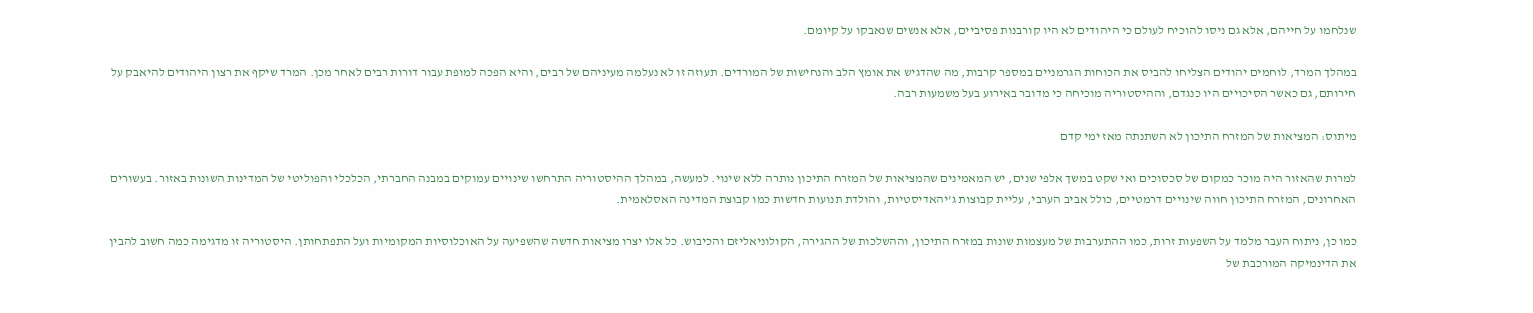שנלחמו על חייהם, אלא גם ניסו להוכיח לעולם כי היהודים לא היו קורבנות פסיביים, אלא אנשים שנאבקו על קיומם.

במהלך המרד, לוחמים יהודים הצליחו להביס את הכוחות הגרמניים במספר קרבות, מה שהדגיש את אומץ הלב והנחישות של המורדים. תעוזה זו לא נעלמה מעיניהם של רבים, והיא הפכה למופת עבור דורות רבים לאחר מכן. המרד שיקף את רצון היהודים להיאבק על חירותם, גם כאשר הסיכויים היו כנגדם, וההיסטוריה מוכיחה כי מדובר באירוע בעל משמעות רבה.

מיתוס: המציאות של המזרח התיכון לא השתנתה מאז ימי קדם

למרות שהאזור היה מוכר כמקום של סכסוכים ואי שקט במשך אלפי שנים, יש המאמינים שהמציאות של המזרח התיכון נותרה ללא שינוי. למעשה, במהלך ההיסטוריה התרחשו שינויים עמוקים במבנה החברתי, הכלכלי והפוליטי של המדינות השונות באזור. בעשורים האחרונים, המזרח התיכון חווה שינויים דרמטיים, כולל אביב הערבי, עליית קבוצות ג'יהאדיסטיות, והולדת תנועות חדשות כמו קבוצת המדינה האסלאמית.

כמו כן, ניתוח העבר מלמד על השפעות זרות, כמו ההתערבות של מעצמות שונות במזרח התיכון, וההשלכות של ההגירה, הקולוניאליזם והכיבוש. כל אלו יצרו מציאות חדשה שהשפיעה על האוכלוסיות המקומיות ועל התפתחותן. היסטוריה זו מדגימה כמה חשוב להבין את הדינמיקה המורכבת של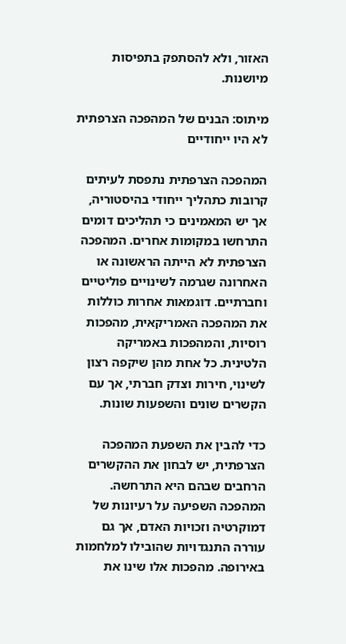האזור, ולא להסתפק בתפיסות מיושנות.

מיתוס: הבנים של המהפכה הצרפתית לא היו ייחודיים

המהפכה הצרפתית נתפסת לעיתים קרובות כתהליך ייחודי בהיסטוריה, אך יש המאמינים כי תהליכים דומים התרחשו במקומות אחרים. המהפכה הצרפתית לא הייתה הראשונה או האחרונה שגרמה לשינויים פוליטיים וחברתיים. דוגמאות אחרות כוללות את המהפכה האמריקאית, מהפכות רוסיות, והמהפכות באמריקה הלטינית. כל אחת מהן שיקפה רצון לשינוי, חירות וצדק חברתי, אך עם הקשרים שונים והשפעות שונות.

כדי להבין את השפעת המהפכה הצרפתית, יש לבחון את ההקשרים הרחבים שבהם היא התרחשה. המהפכה השפיעה על רעיונות של דמוקרטיה וזכויות האדם, אך גם עוררה התנגדויות שהובילו למלחמות באירופה. מהפכות אלו שינו את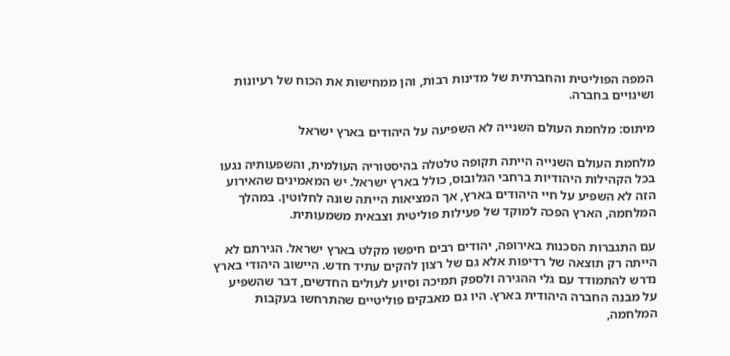המפה הפוליטית והחברתית של מדינות רבות, והן ממחישות את הכוח של רעיונות ושינויים בחברה.

מיתוס: מלחמת העולם השנייה לא השפיעה על היהודים בארץ ישראל

מלחמת העולם השנייה הייתה תקופה טלטלה בהיסטוריה העולמית, והשפעותיה נגעו בכל הקהילות היהודיות ברחבי הגלובוס, כולל בארץ ישראל. יש המאמינים שהאירוע הזה לא השפיע על חיי היהודים בארץ, אך המציאות הייתה שונה לחלוטין. במהלך המלחמה, הארץ הפכה למוקד של פעילות פוליטית וצבאית משמעותית.

עם התגברות הסכנות באירופה, יהודים רבים חיפשו מקלט בארץ ישראל. הגירתם לא הייתה רק תוצאה של רדיפות אלא גם של רצון להקים עתיד חדש. היישוב היהודי בארץ נדרש להתמודד עם גלי ההגירה ולספק תמיכה וסיוע לעולים החדשים, דבר שהשפיע על מבנה החברה היהודית בארץ. היו גם מאבקים פוליטיים שהתרחשו בעקבות המלחמה,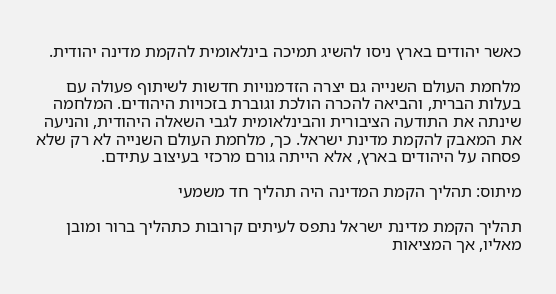כאשר יהודים בארץ ניסו להשיג תמיכה בינלאומית להקמת מדינה יהודית.

מלחמת העולם השנייה גם יצרה הזדמנויות חדשות לשיתוף פעולה עם בעלות הברית, והביאה להכרה הולכת וגוברת בזכויות היהודים. המלחמה שינתה את התודעה הציבורית והבינלאומית לגבי השאלה היהודית, והניעה את המאבק להקמת מדינת ישראל. כך, מלחמת העולם השנייה לא רק שלא פסחה על היהודים בארץ, אלא הייתה גורם מרכזי בעיצוב עתידם.

מיתוס: תהליך הקמת המדינה היה תהליך חד משמעי

תהליך הקמת מדינת ישראל נתפס לעיתים קרובות כתהליך ברור ומובן מאליו, אך המציאות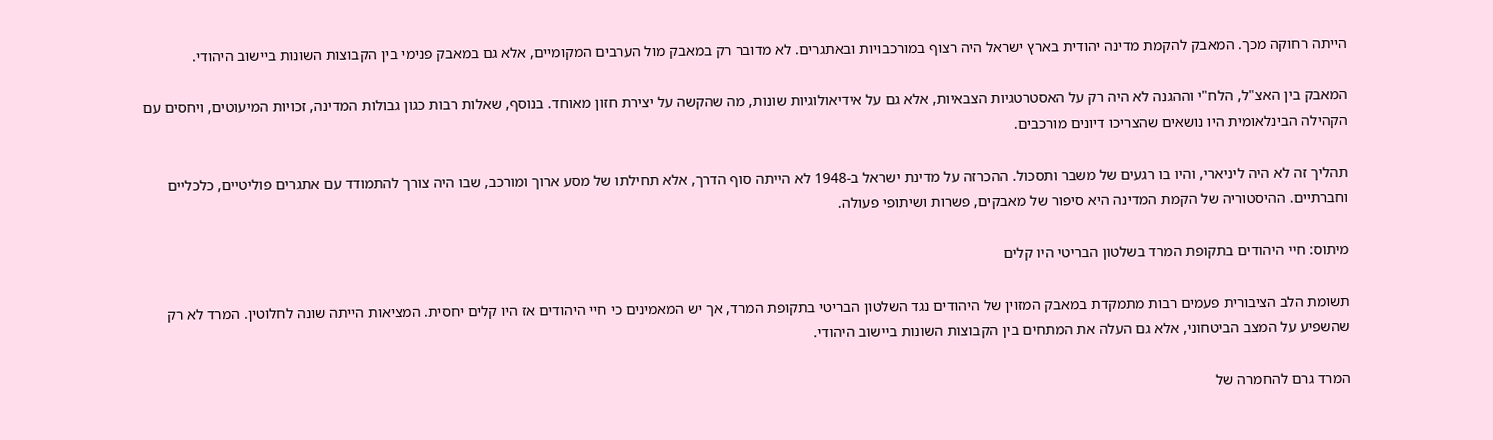הייתה רחוקה מכך. המאבק להקמת מדינה יהודית בארץ ישראל היה רצוף במורכבויות ובאתגרים. לא מדובר רק במאבק מול הערבים המקומיים, אלא גם במאבק פנימי בין הקבוצות השונות ביישוב היהודי.

המאבק בין האצ"ל, הלח"י וההגנה לא היה רק על האסטרטגיות הצבאיות, אלא גם על אידיאולוגיות שונות, מה שהקשה על יצירת חזון מאוחד. בנוסף, שאלות רבות כגון גבולות המדינה, זכויות המיעוטים, ויחסים עם הקהילה הבינלאומית היו נושאים שהצריכו דיונים מורכבים.

תהליך זה לא היה ליניארי, והיו בו רגעים של משבר ותסכול. ההכרזה על מדינת ישראל ב-1948 לא הייתה סוף הדרך, אלא תחילתו של מסע ארוך ומורכב, שבו היה צורך להתמודד עם אתגרים פוליטיים, כלכליים וחברתיים. ההיסטוריה של הקמת המדינה היא סיפור של מאבקים, פשרות ושיתופי פעולה.

מיתוס: חיי היהודים בתקופת המרד בשלטון הבריטי היו קלים

תשומת הלב הציבורית פעמים רבות מתמקדת במאבק המזוין של היהודים נגד השלטון הבריטי בתקופת המרד, אך יש המאמינים כי חיי היהודים אז היו קלים יחסית. המציאות הייתה שונה לחלוטין. המרד לא רק שהשפיע על המצב הביטחוני, אלא גם העלה את המתחים בין הקבוצות השונות ביישוב היהודי.

המרד גרם להחמרה של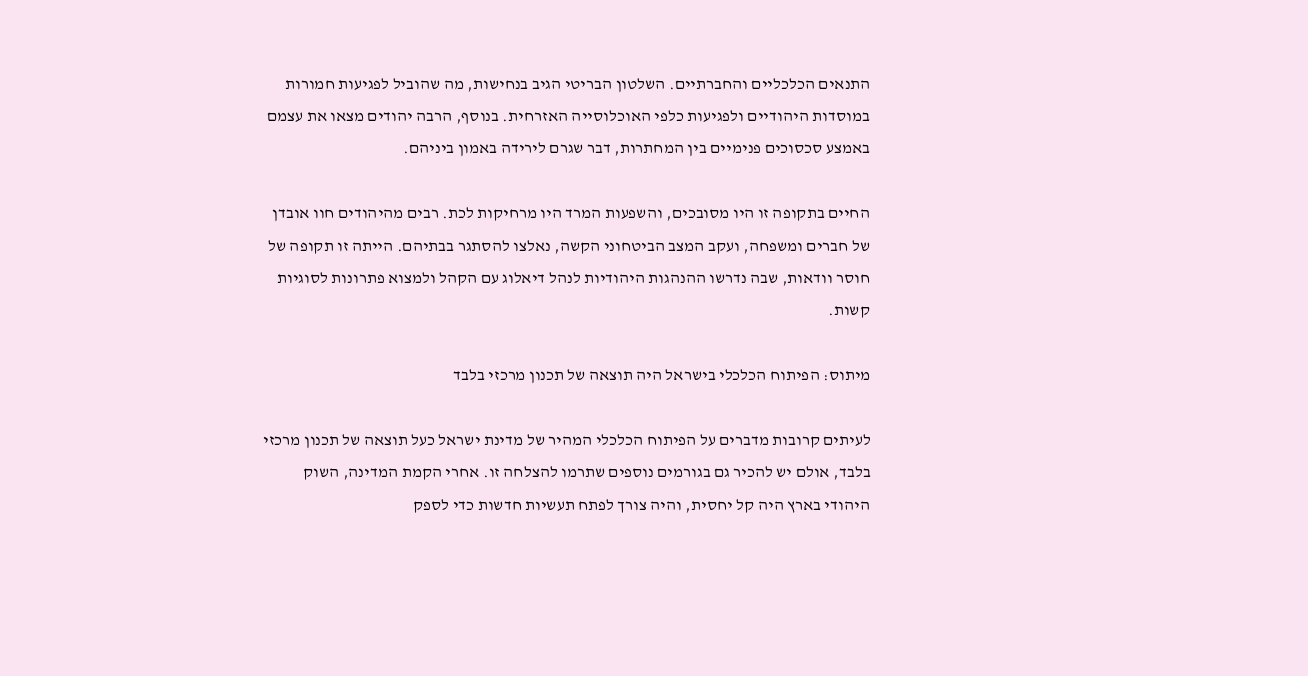התנאים הכלכליים והחברתיים. השלטון הבריטי הגיב בנחישות, מה שהוביל לפגיעות חמורות במוסדות היהודיים ולפגיעות כלפי האוכלוסייה האזרחית. בנוסף, הרבה יהודים מצאו את עצמם באמצע סכסוכים פנימיים בין המחתרות, דבר שגרם לירידה באמון ביניהם.

החיים בתקופה זו היו מסובכים, והשפעות המרד היו מרחיקות לכת. רבים מהיהודים חוו אובדן של חברים ומשפחה, ועקב המצב הביטחוני הקשה, נאלצו להסתגר בבתיהם. הייתה זו תקופה של חוסר וודאות, שבה נדרשו ההנהגות היהודיות לנהל דיאלוג עם הקהל ולמצוא פתרונות לסוגיות קשות.

מיתוס: הפיתוח הכלכלי בישראל היה תוצאה של תכנון מרכזי בלבד

לעיתים קרובות מדברים על הפיתוח הכלכלי המהיר של מדינת ישראל כעל תוצאה של תכנון מרכזי בלבד, אולם יש להכיר גם בגורמים נוספים שתרמו להצלחה זו. אחרי הקמת המדינה, השוק היהודי בארץ היה קל יחסית, והיה צורך לפתח תעשיות חדשות כדי לספק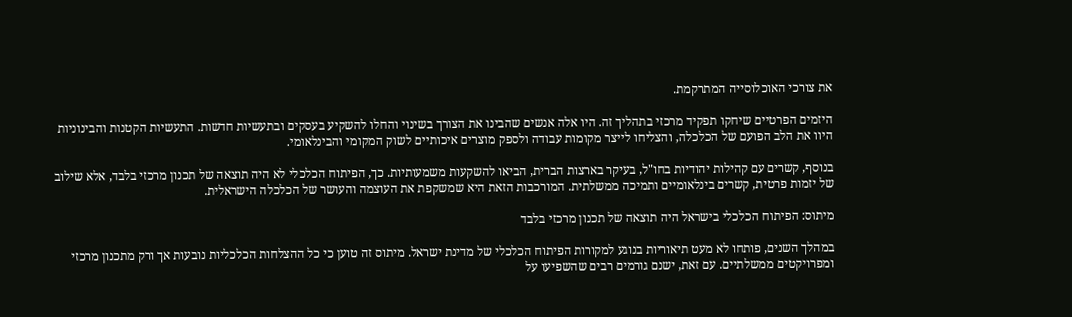את צורכי האוכלוסייה המתרקמת.

היזמים הפרטיים שיחקו תפקיד מרכזי בתהליך זה. היו אלה אנשים שהבינו את הצורך בשינוי והחלו להשקיע בעסקים ובתעשיות חדשות. התעשיות הקטנות והבינוניות היוו את הלב הפועם של הכלכלה, והצליחו לייצר מקומות עבודה ולספק מוצרים איכותיים לשוק המקומי והבינלאומי.

בנוסף, קשרים עם קהילות יהודיות בחו"ל, בעיקר בארצות הברית, הביאו להשקעות משמעותיות. כך, הפיתוח הכלכלי לא היה תוצאה של תכנון מרכזי בלבד, אלא שילוב של יזמות פרטית, קשרים בינלאומיים ותמיכה ממשלתית. המורכבות הזאת היא שמשקפת את העוצמה והעושר של הכלכלה הישראלית.

מיתוס: הפיתוח הכלכלי בישראל היה תוצאה של תכנון מרכזי בלבד

במהלך השנים, פותחו לא מעט תיאוריות בנוגע למקורות הפיתוח הכלכלי של מדינת ישראל. מיתוס זה טוען כי כל ההצלחות הכלכליות נובעות אך ורק מתכנון מרכזי ומפרויקטים ממשלתיים. עם זאת, ישנם גורמים רבים שהשפיעו על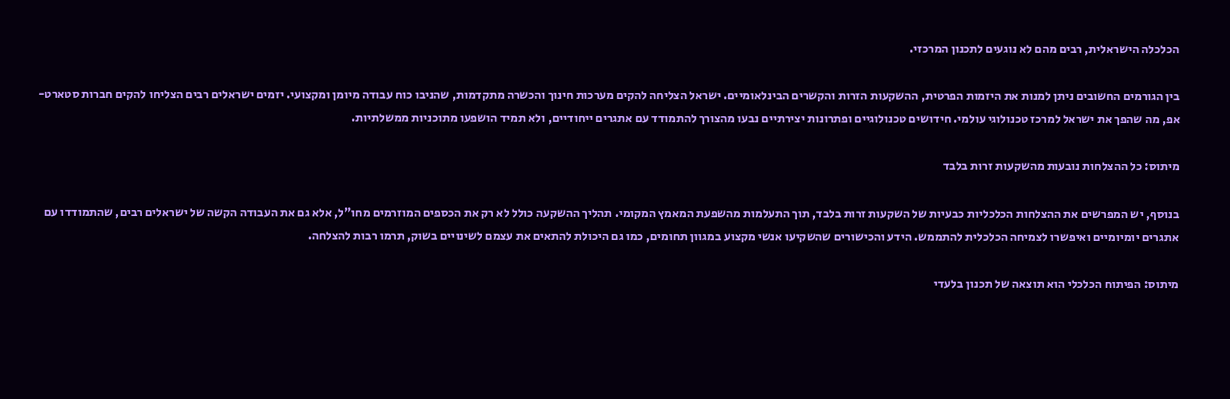הכלכלה הישראלית, רבים מהם לא נוגעים לתכנון המרכזי.

בין הגורמים החשובים ניתן למנות את היזמות הפרטית, ההשקעות הזרות והקשרים הבינלאומיים. ישראל הצליחה להקים מערכות חינוך והכשרה מתקדמות, שהניבו כוח עבודה מיומן ומקצועי. יזמים ישראלים רבים הצליחו להקים חברות סטארט-אפ, מה שהפך את ישראל למרכז טכנולוגי עולמי. חידושים טכנולוגיים ופתרונות יצירתיים נבעו מהצורך להתמודד עם אתגרים ייחודיים, ולא תמיד הושפעו מתוכניות ממשלתיות.

מיתוס: כל ההצלחות נובעות מהשקעות זרות בלבד

בנוסף, יש המפרשים את ההצלחות הכלכליות כבעיות של השקעות זרות בלבד, תוך התעלמות מהשפעת המאמץ המקומי. תהליך ההשקעה כולל לא רק את הכספים המוזרמים מחו"ל, אלא גם את העבודה הקשה של ישראלים רבים, שהתמודדו עם אתגרים יומיומיים ואיפשרו לצמיחה הכלכלית להתממש. הידע והכישורים שהשקיעו אנשי מקצוע במגוון תחומים, כמו גם היכולת להתאים את עצמם לשינויים בשוק, תרמו רבות להצלחה.

מיתוס: הפיתוח הכלכלי הוא תוצאה של תכנון בלעדי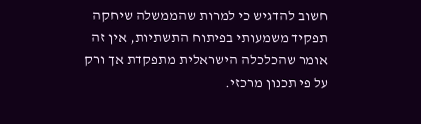חשוב להדגיש כי למרות שהממשלה שיחקה תפקיד משמעותי בפיתוח התשתיות, אין זה אומר שהכלכלה הישראלית מתפקדת אך ורק על פי תכנון מרכזי.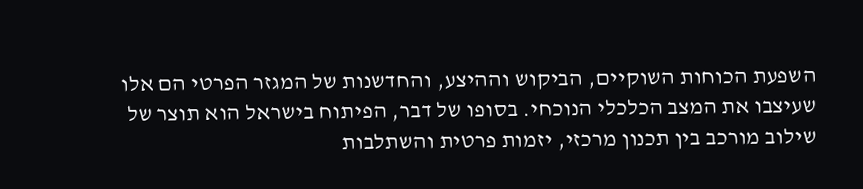השפעת הכוחות השוקיים, הביקוש וההיצע, והחדשנות של המגזר הפרטי הם אלו שעיצבו את המצב הכלכלי הנוכחי. בסופו של דבר, הפיתוח בישראל הוא תוצר של שילוב מורכב בין תכנון מרכזי, יזמות פרטית והשתלבות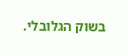בשוק הגלובלי.